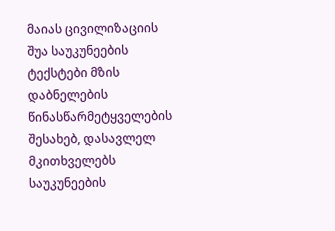მაიას ცივილიზაციის შუა საუკუნეების ტექსტები მზის დაბნელების წინასწარმეტყველების შესახებ, დასავლელ მკითხველებს საუკუნეების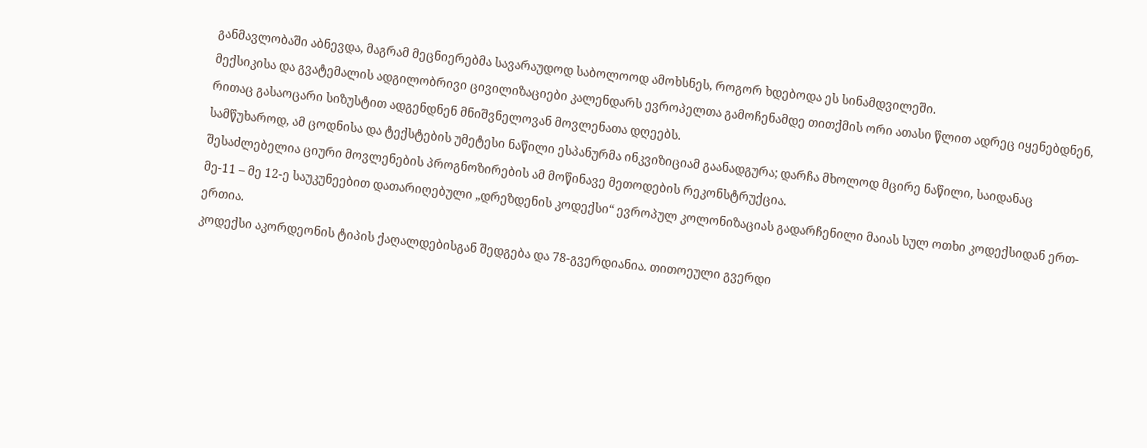განმავლობაში აბნევდა, მაგრამ მეცნიერებმა სავარაუდოდ საბოლოოდ ამოხსნეს, როგორ ხდებოდა ეს სინამდვილეში.
მექსიკისა და გვატემალის ადგილობრივი ცივილიზაციები კალენდარს ევროპელთა გამოჩენამდე თითქმის ორი ათასი წლით ადრეც იყენებდნენ, რითაც გასაოცარი სიზუსტით ადგენდნენ მნიშვნელოვან მოვლენათა დღეებს.
სამწუხაროდ, ამ ცოდნისა და ტექსტების უმეტესი ნაწილი ესპანურმა ინკვიზიციამ გაანადგურა; დარჩა მხოლოდ მცირე ნაწილი, საიდანაც შესაძლებელია ციური მოვლენების პროგნოზირების ამ მოწინავე მეთოდების რეკონსტრუქცია.
მე-11 – მე 12-ე საუკუნეებით დათარიღებული „დრეზდენის კოდექსი“ ევროპულ კოლონიზაციას გადარჩენილი მაიას სულ ოთხი კოდექსიდან ერთ-ერთია.
კოდექსი აკორდეონის ტიპის ქაღალდებისგან შედგება და 78-გვერდიანია. თითოეული გვერდი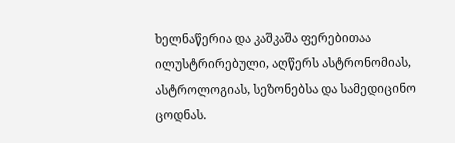ხელნაწერია და კაშკაშა ფერებითაა ილუსტრირებული, აღწერს ასტრონომიას, ასტროლოგიას, სეზონებსა და სამედიცინო ცოდნას.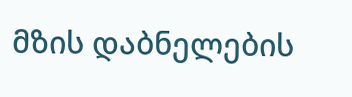მზის დაბნელების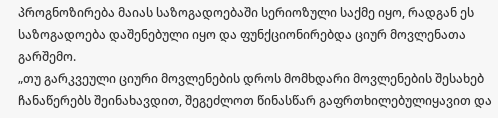პროგნოზირება მაიას საზოგადოებაში სერიოზული საქმე იყო, რადგან ეს საზოგადოება დაშენებული იყო და ფუნქციონირებდა ციურ მოვლენათა გარშემო.
„თუ გარკვეული ციური მოვლენების დროს მომხდარი მოვლენების შესახებ ჩანაწერებს შეინახავდით, შეგეძლოთ წინასწარ გაფრთხილებულიყავით და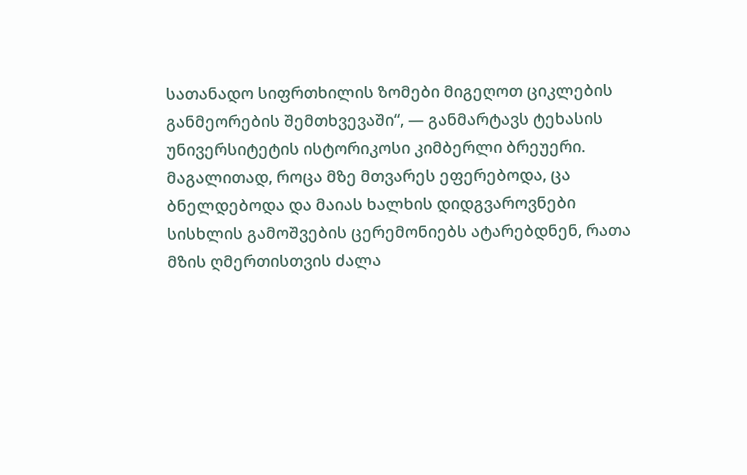სათანადო სიფრთხილის ზომები მიგეღოთ ციკლების განმეორების შემთხვევაში“, — განმარტავს ტეხასის უნივერსიტეტის ისტორიკოსი კიმბერლი ბრეუერი.
მაგალითად, როცა მზე მთვარეს ეფერებოდა, ცა ბნელდებოდა და მაიას ხალხის დიდგვაროვნები სისხლის გამოშვების ცერემონიებს ატარებდნენ, რათა მზის ღმერთისთვის ძალა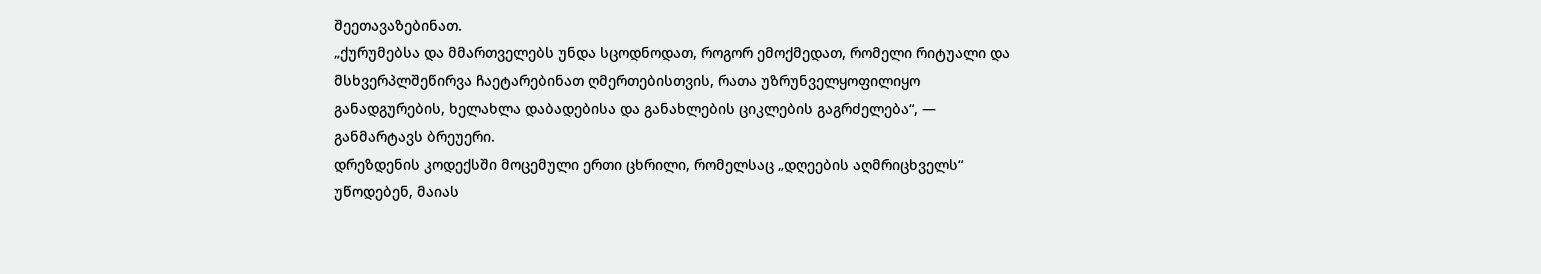შეეთავაზებინათ.
„ქურუმებსა და მმართველებს უნდა სცოდნოდათ, როგორ ემოქმედათ, რომელი რიტუალი და მსხვერპლშეწირვა ჩაეტარებინათ ღმერთებისთვის, რათა უზრუნველყოფილიყო განადგურების, ხელახლა დაბადებისა და განახლების ციკლების გაგრძელება“, — განმარტავს ბრეუერი.
დრეზდენის კოდექსში მოცემული ერთი ცხრილი, რომელსაც „დღეების აღმრიცხველს“ უწოდებენ, მაიას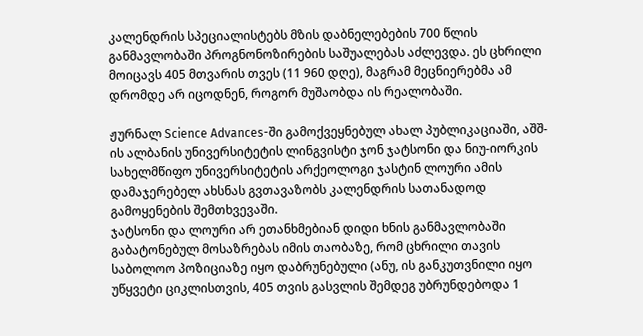კალენდრის სპეციალისტებს მზის დაბნელებების 700 წლის განმავლობაში პროგნონოზირების საშუალებას აძლევდა. ეს ცხრილი მოიცავს 405 მთვარის თვეს (11 960 დღე), მაგრამ მეცნიერებმა ამ დრომდე არ იცოდნენ, როგორ მუშაობდა ის რეალობაში.

ჟურნალ Science Advances-ში გამოქვეყნებულ ახალ პუბლიკაციაში, აშშ-ის ალბანის უნივერსიტეტის ლინგვისტი ჯონ ჯატსონი და ნიუ-იორკის სახელმწიფო უნივერსიტეტის არქეოლოგი ჯასტინ ლოური ამის დამაჯერებელ ახსნას გვთავაზობს კალენდრის სათანადოდ გამოყენების შემთხვევაში.
ჯატსონი და ლოური არ ეთანხმებიან დიდი ხნის განმავლობაში გაბატონებულ მოსაზრებას იმის თაობაზე, რომ ცხრილი თავის საბოლოო პოზიციაზე იყო დაბრუნებული (ანუ, ის განკუთვნილი იყო უწყვეტი ციკლისთვის, 405 თვის გასვლის შემდეგ უბრუნდებოდა 1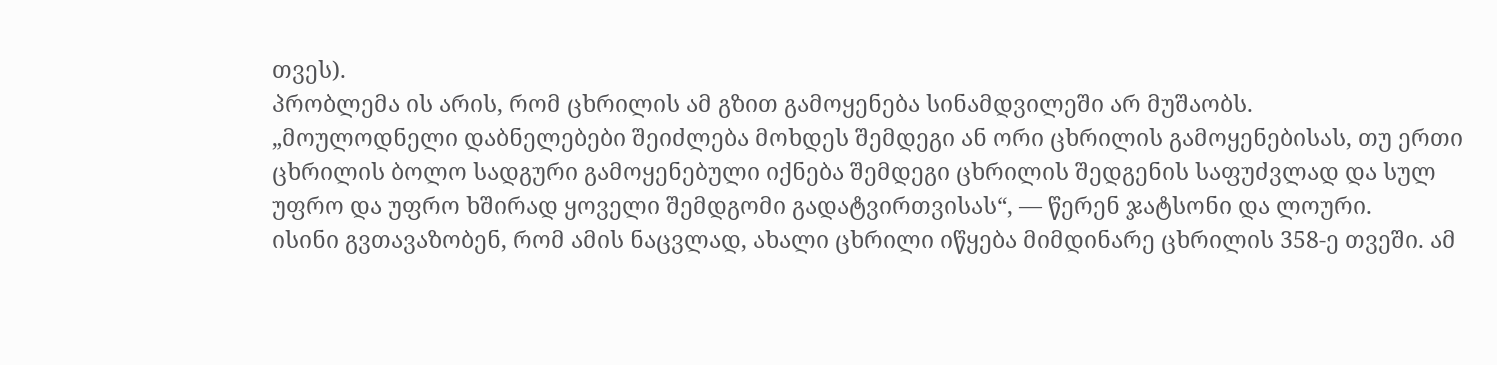თვეს).
პრობლემა ის არის, რომ ცხრილის ამ გზით გამოყენება სინამდვილეში არ მუშაობს.
„მოულოდნელი დაბნელებები შეიძლება მოხდეს შემდეგი ან ორი ცხრილის გამოყენებისას, თუ ერთი ცხრილის ბოლო სადგური გამოყენებული იქნება შემდეგი ცხრილის შედგენის საფუძვლად და სულ უფრო და უფრო ხშირად ყოველი შემდგომი გადატვირთვისას“, — წერენ ჯატსონი და ლოური.
ისინი გვთავაზობენ, რომ ამის ნაცვლად, ახალი ცხრილი იწყება მიმდინარე ცხრილის 358-ე თვეში. ამ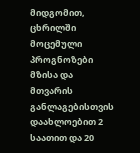მიდგომით, ცხრილში მოცემული პროგნოზები მზისა და მთვარის განლაგებისთვის დაახლოებით 2 საათით და 20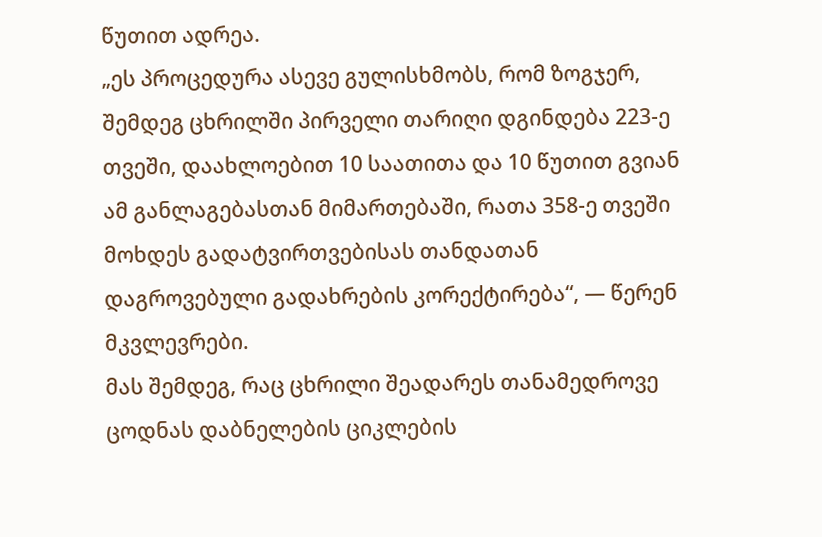წუთით ადრეა.
„ეს პროცედურა ასევე გულისხმობს, რომ ზოგჯერ, შემდეგ ცხრილში პირველი თარიღი დგინდება 223-ე თვეში, დაახლოებით 10 საათითა და 10 წუთით გვიან ამ განლაგებასთან მიმართებაში, რათა 358-ე თვეში მოხდეს გადატვირთვებისას თანდათან დაგროვებული გადახრების კორექტირება“, — წერენ მკვლევრები.
მას შემდეგ, რაც ცხრილი შეადარეს თანამედროვე ცოდნას დაბნელების ციკლების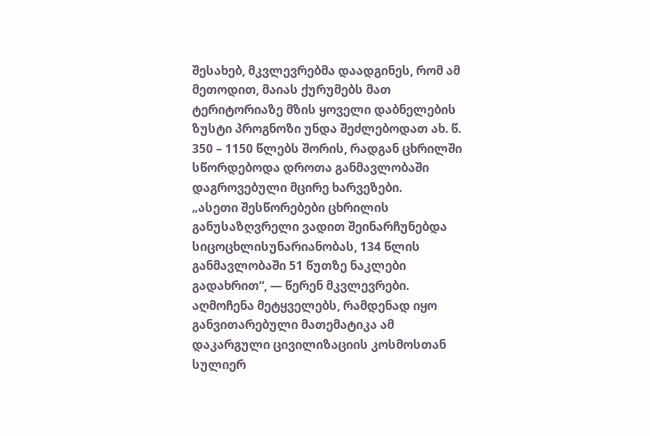შესახებ, მკვლევრებმა დაადგინეს, რომ ამ მეთოდით, მაიას ქურუმებს მათ ტერიტორიაზე მზის ყოველი დაბნელების ზუსტი პროგნოზი უნდა შეძლებოდათ ახ. წ. 350 – 1150 წლებს შორის, რადგან ცხრილში სწორდებოდა დროთა განმავლობაში დაგროვებული მცირე ხარვეზები.
„ასეთი შესწორებები ცხრილის განუსაზღვრელი ვადით შეინარჩუნებდა სიცოცხლისუნარიანობას, 134 წლის განმავლობაში 51 წუთზე ნაკლები გადახრით“, — წერენ მკვლევრები.
აღმოჩენა მეტყველებს, რამდენად იყო განვითარებული მათემატიკა ამ დაკარგული ცივილიზაციის კოსმოსთან სულიერ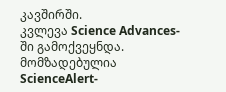კავშირში.
კვლევა Science Advances-ში გამოქვეყნდა.
მომზადებულია ScienceAlert-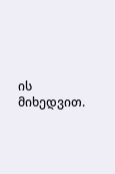ის მიხედვით.